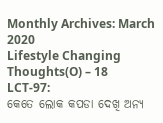Monthly Archives: March 2020
Lifestyle Changing Thoughts(O) – 18
LCT-97:
କେତେ ଲୋକ କପଡା ଦେଖି ଅନ୍ୟ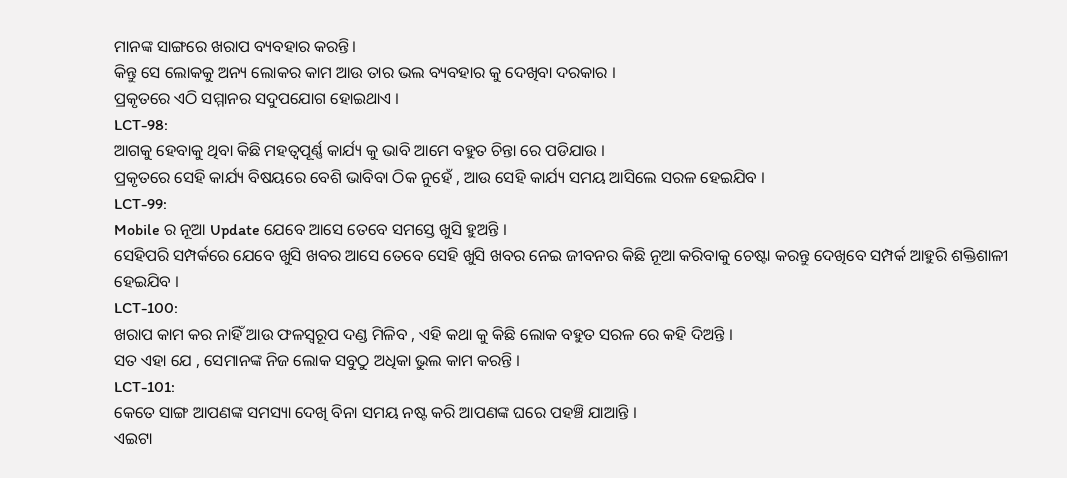ମାନଙ୍କ ସାଙ୍ଗରେ ଖରାପ ବ୍ୟବହାର କରନ୍ତି।
କିନ୍ତୁ ସେ ଲୋକକୁ ଅନ୍ୟ ଲୋକର କାମ ଆଉ ତାର ଭଲ ବ୍ୟବହାର କୁ ଦେଖିବା ଦରକାର ।
ପ୍ରକୃତରେ ଏଠି ସମ୍ମାନର ସଦୁପଯୋଗ ହୋଇଥାଏ ।
LCT-98:
ଆଗକୁ ହେବାକୁ ଥିବା କିଛି ମହତ୍ୱପୂର୍ଣ୍ଣ କାର୍ଯ୍ୟ କୁ ଭାବି ଆମେ ବହୁତ ଚିନ୍ତା ରେ ପଡିଯାଉ ।
ପ୍ରକୃତରେ ସେହି କାର୍ଯ୍ୟ ବିଷୟରେ ବେଶି ଭାବିବା ଠିକ ନୁହେଁ , ଆଉ ସେହି କାର୍ଯ୍ୟ ସମୟ ଆସିଲେ ସରଳ ହେଇଯିବ ।
LCT-99:
Mobile ର ନୂଆ Update ଯେବେ ଆସେ ତେବେ ସମସ୍ତେ ଖୁସି ହୁଅନ୍ତି ।
ସେହିପରି ସମ୍ପର୍କରେ ଯେବେ ଖୁସି ଖବର ଆସେ ତେବେ ସେହି ଖୁସି ଖବର ନେଇ ଜୀବନର କିଛି ନୂଆ କରିବାକୁ ଚେଷ୍ଟା କରନ୍ତୁ ଦେଖିବେ ସମ୍ପର୍କ ଆହୁରି ଶକ୍ତିଶାଳୀ ହେଇଯିବ ।
LCT-100:
ଖରାପ କାମ କର ନାହିଁ ଆଉ ଫଳସ୍ୱରୂପ ଦଣ୍ଡ ମିଳିବ , ଏହି କଥା କୁ କିଛି ଲୋକ ବହୁତ ସରଳ ରେ କହି ଦିଅନ୍ତି ।
ସତ ଏହା ଯେ , ସେମାନଙ୍କ ନିଜ ଲୋକ ସବୁଠୁ ଅଧିକା ଭୁଲ କାମ କରନ୍ତି ।
LCT-101:
କେତେ ସାଙ୍ଗ ଆପଣଙ୍କ ସମସ୍ୟା ଦେଖି ବିନା ସମୟ ନଷ୍ଟ କରି ଆପଣଙ୍କ ଘରେ ପହଞ୍ଚି ଯାଆନ୍ତି ।
ଏଇଟା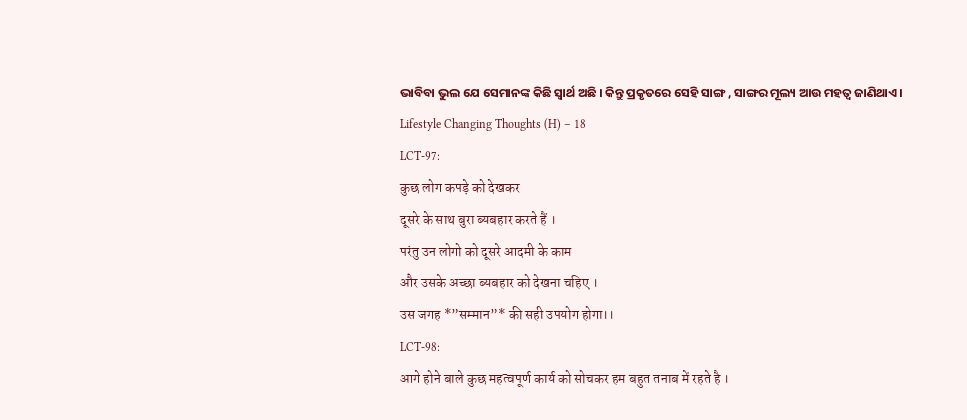ଭାବିବା ଭୁଲ ଯେ ସେମାନଙ୍କ କିଛି ସ୍ୱାର୍ଥ ଅଛି । କିନ୍ତୁ ପ୍ରକୃତରେ ସେହି ସାଙ୍ଗ , ସାଙ୍ଗର ମୂଲ୍ୟ ଆଉ ମହତ୍ଵ ଜାଣିଥାଏ ।
Lifestyle Changing Thoughts (H) – 18
LCT-97:
कुछ लोग कपड़े को देखकर
दूसरे के साथ बुरा ब्यबहार करते हैं ।
परंतु उन लोगो को दूसरे आदमी के काम
और उसके अच्छा ब्यबहार को देखना चहिए ।
उस जगह *”सम्मान”* की सही उपयोग होगा।।
LCT-98:
आगे होने बाले कुछ महत्वपूर्ण कार्य को सोचकर हम बहुत तनाब में रहते है ।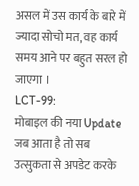असल में उस कार्य के बारे में ज्यादा सोचो मत, वह कार्य समय आने पर बहुत सरल हो जाएगा ।
LCT-99:
मोबाइल की नया Update जब आता है तो सब उत्सुकता से अपडेट करके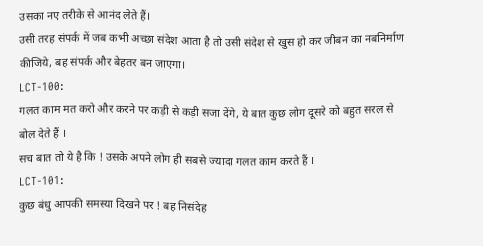उसका नए तरीके से आनंद लेते हैं।
उसी तरह संपर्क में जब कभी अच्छा संदेश आता है तो उसी संदेश से खुस हो कर जीबन का नबनिर्माण कीजिये, बह संपर्क और बेहतर बन जाएगा।
LCT-100:
गलत काम मत करो और करने पर कड़ी से कड़ी सजा देंगे, ये बात कुछ लोग दूसरे को बहुत सरल से बोल देते हैं ।
सच बात तो ये है कि ! उसके अपने लोग ही सबसे ज्यादा गलत काम करते हैं ।
LCT-101:
कुछ बंधु आपकी समस्या दिखने पर ! बह निसंदेह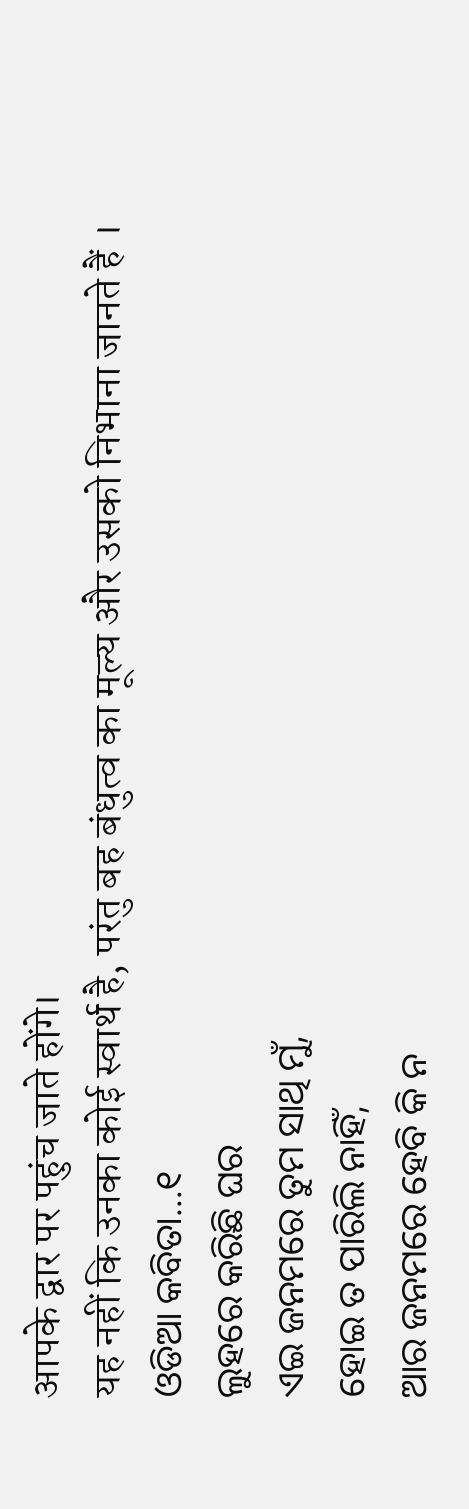आपके द्वार पर पहुंच जाते होंगे।
यह नहीं कि उनका कोई स्वार्थ है, परंतु बह बंधुत्व का मूल्य और उसको निभाना जानते हैं ।
ଓଡିଆ କବିତା…୧
ଲୁହରେ କରିଛି ଘର
ଏଇ ଜନମରେ ତୁମ ସାଥି ମୁଁ,
ହୋଇ ତ ପାରିଲି ନାହିଁ,
ଆର ଜନମରେ ହେବି କି ନ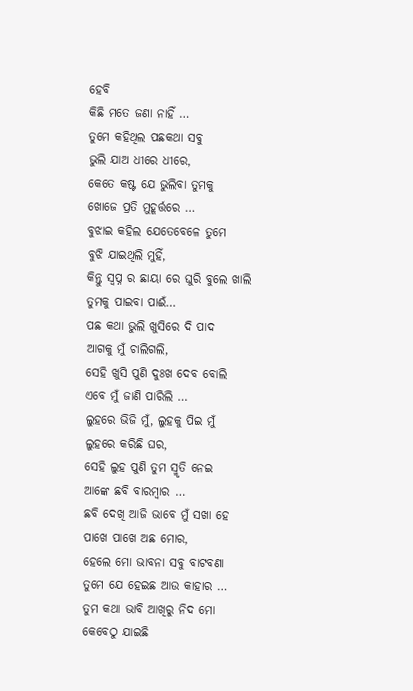ହେବି
କିଛି ମତେ ଜଣା ନାହିଁ …
ତୁମେ କହିଥିଲ ପଛକଥା ସବୁ
ଭୁଲି ଯାଅ ଧୀରେ ଧୀରେ,
କେତେ କଷ୍ଟ ଯେ ଭୁଲିବା ତୁମକୁ
ଖୋଜେ ପ୍ରତି ମୁହୂର୍ତ୍ତରେ …
ବୁଝାଇ କହିଲ ଯେତେବେଳେ ତୁମେ
ବୁଝି ଯାଇଥିଲି ମୁହିଁ,
କିନ୍ତୁ ସ୍ବପ୍ନ ର ଛାୟା ରେ ଘୁରି ବୁଲେ ଖାଲି
ତୁମକୁ ପାଇବା ପାଈଁ…
ପଛ କଥା ଭୁଲି ଖୁସିରେ ଦି ପାଦ
ଆଗକୁ ମୁଁ ଚାଲିଗଲି,
ସେହି ଖୁସି ପୁଣି ଦୁଃଖ ଦେବ ବୋଲି
ଏବେ ମୁଁ ଜାଣି ପାରିଲି …
ଲୁହରେ ଭିଜି ମୁଁ, ଲୁହକୁ ପିଇ ମୁଁ
ଲୁହରେ କରିଛି ଘର,
ସେହି ଲୁହ ପୁଣି ତୁମ ସ୍ମୃତି ନେଇ
ଆଙ୍କେ ଛବି ବାରମ୍ବାର …
ଛବି ଦେଖି ଆଜି ଭାବେ ମୁଁ ସଖା ହେ
ପାଖେ ପାଖେ ଅଛ ମୋର,
ହେଲେ ମୋ ଭାବନା ସବୁ ବାଟବଣା
ତୁମେ ଯେ ହେଇଛ ଆଉ କାହାର …
ତୁମ କଥା ଭାବି ଆଖିରୁ ନିଦ ମୋ
କେବେଠୁ ଯାଇଛି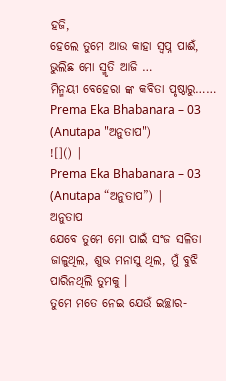ହଜି,
ହେଲେ ତୁମେ ଆଉ କାହା ସ୍ବପ୍ନ ପାଈଁ,
ଭୁଲିଛ ମୋ ସ୍ମୃତି ଆଜି …
ମିନ୍ମୟୀ ବେହେରା ଙ୍କ କବିତା ପୃଷ୍ଠାରୁ……
Prema Eka Bhabanara – 03 (Anutapa "ଅନୁତାପ")
![]() |
Prema Eka Bhabanara – 03 (Anutapa “ଅନୁତାପ”) |
ଅନୁତାପ
ଯେବେ ତୁମେ ମୋ ପାଇଁ ସଂଜ ସଳିତା ଜାଳୁଥିଲ, ଶୁଭ ମନାସୁ ଥିଲ, ମୁଁ ବୁଝି ପାରିନଥିଲି ତୁମକୁ ।
ତୁମେ ମତେ ନେଇ ଯେଉଁ ଇଚ୍ଛାର-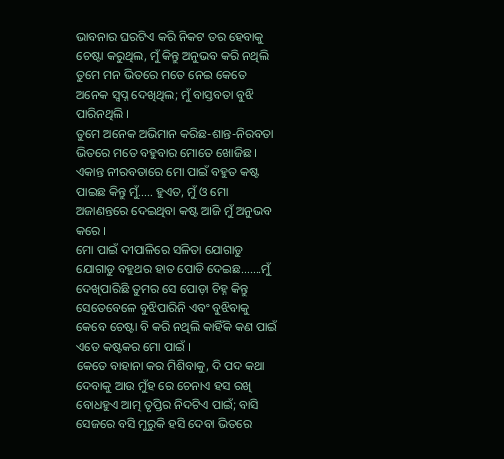ଭାବନାର ଘରଟିଏ କରି ନିକଟ ତର ହେବାକୁ ଚେଷ୍ଟା କରୁଥିଲ, ମୁଁ କିନ୍ତୁ ଅନୁଭବ କରି ନଥିଲି ତୁମେ ମନ ଭିତରେ ମତେ ନେଇ କେତେ ଅନେକ ସ୍ୱପ୍ନ ଦେଖିଥିଲ; ମୁଁ ବାସ୍ତବତା ବୁଝି ପାରିନଥିଲି ।
ତୁମେ ଅନେକ ଅଭିମାନ କରିଛ-ଶାନ୍ତ-ନିରବତା ଭିତରେ ମତେ ବହୁବାର ମୋତେ ଖୋଜିଛ ।
ଏକାନ୍ତ ନୀରବତାରେ ମୋ ପାଇଁ ବହୁତ କଷ୍ଟ ପାଇଛ କିନ୍ତୁ ମୁଁ….. ହୁଏତ, ମୁଁ ଓ ମୋ ଅଜାଣନ୍ତରେ ଦେଇଥିବା କଷ୍ଟ ଆଜି ମୁଁ ଅନୁଭବ କରେ ।
ମୋ ପାଇଁ ଦୀପାଳିରେ ସଳିତା ଯୋଗାଡୁ ଯୋଗାଡୁ ବହୁଥର ହାତ ପୋଡି ଦେଇଛ…….ମୁଁ ଦେଖିପାରିଛି ତୁମର ସେ ପୋଡ଼ା ଚିହ୍ନ କିନ୍ତୁ ସେତେବେଳେ ବୁଝିପାରିନି ଏବଂ ବୁଝିବାକୁ କେବେ ଚେଷ୍ଟା ବି କରି ନଥିଲି କାହିଁକି କଣ ପାଇଁ ଏତେ କଷ୍ଟକର ମୋ ପାଇଁ ।
କେତେ ବାହାନା କର ମିଶିବାକୁ, ଦି ପଦ କଥା ଦେବାକୁ ଆଉ ମୁଁହ ରେ ଚେନାଏ ହସ ରଖି ବୋଧହୁଏ ଆତ୍ମ ତୃପ୍ତିର ନିଦଟିଏ ପାଇଁ; ବାସି ସେଜରେ ବସି ମୁରୁକି ହସି ଦେବା ଭିତରେ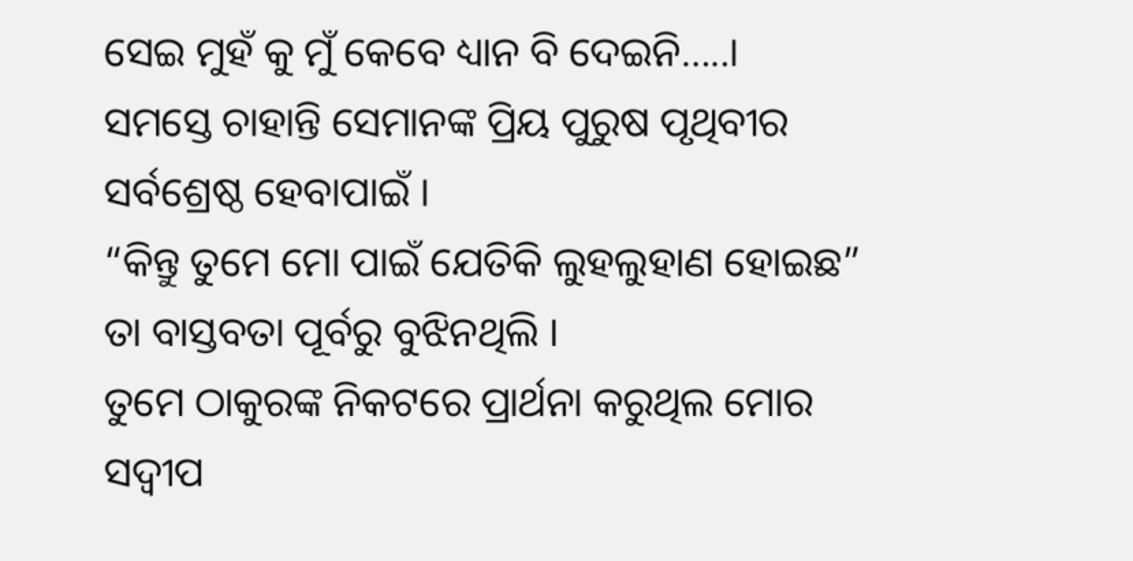ସେଇ ମୁହଁ କୁ ମୁଁ କେବେ ଧ୍ୟାନ ବି ଦେଇନି…..।
ସମସ୍ତେ ଚାହାନ୍ତି ସେମାନଙ୍କ ପ୍ରିୟ ପୁରୁଷ ପୃଥିବୀର ସର୍ବଶ୍ରେଷ୍ଠ ହେବାପାଇଁ ।
“କିନ୍ତୁ ତୁମେ ମୋ ପାଇଁ ଯେତିକି ଲୁହଲୁହାଣ ହୋଇଛ” ତା ବାସ୍ତବତା ପୂର୍ବରୁ ବୁଝିନଥିଲି ।
ତୁମେ ଠାକୁରଙ୍କ ନିକଟରେ ପ୍ରାର୍ଥନା କରୁଥିଲ ମୋର ସଦ୍ୱୀପ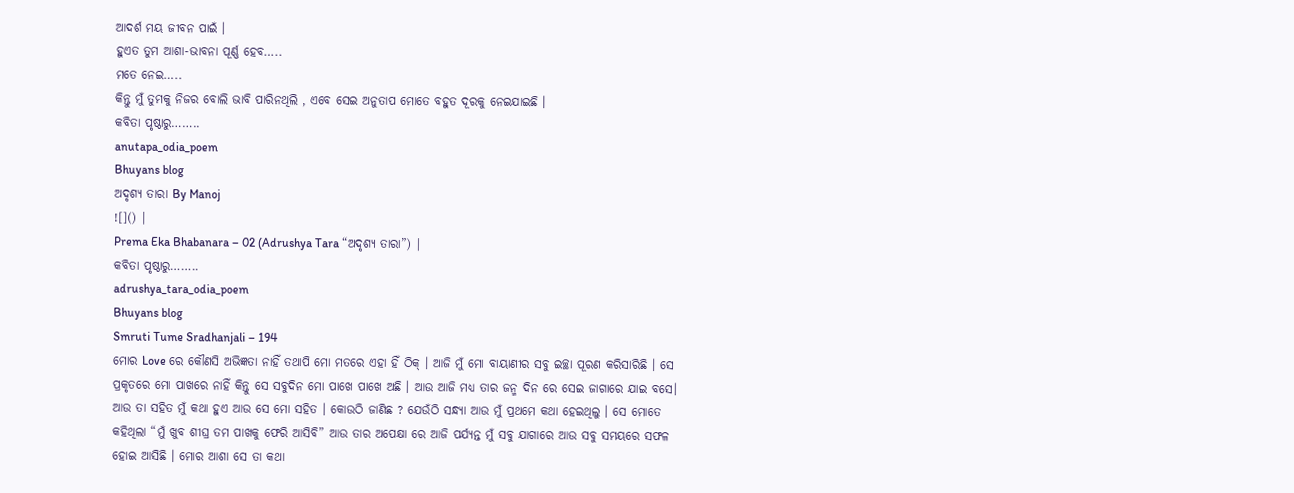ଆଦର୍ଶ ମୟ ଜୀବନ ପାଇଁ ।
ହୁଏତ ତୁମ ଆଶା-ଭାବନା ପୂର୍ଣ୍ଣ ହେବ…..
ମତେ ନେଇ…..
କିନ୍ତୁ ମୁଁ ତୁମକୁ ନିଜର ବୋଲି ଭାବି ପାରିନଥିଲି , ଏବେ ସେଇ ଅନୁତାପ ମୋତେ ବହୁତ ଦୂରକୁ ନେଇଯାଇଛି ।
କବିତା ପୃଷ୍ଠାରୁ……..
anutapa_odia_poem
Bhuyans blog
ଅଦୃଶ୍ୟ ତାରା By Manoj
![]() |
Prema Eka Bhabanara – 02 (Adrushya Tara “ଅଦୃଶ୍ୟ ତାରା”) |
କବିତା ପୃଷ୍ଠାରୁ……..
adrushya_tara_odia_poem
Bhuyans blog
Smruti Tume Sradhanjali – 194
ମୋର Love ରେ କୌଣସି ଅଭିଜ୍ଞତା ନାହିଁ ତଥାପି ମୋ ମତରେ ଏହା ହିଁ ଠିକ୍ । ଆଜି ମୁଁ ମୋ ବାୟାଣୀର ସବୁ ଇଚ୍ଛା ପୂରଣ କରିସାରିଛି । ସେ ପ୍ରକୃତରେ ମୋ ପାଖରେ ନାହିଁ କିନ୍ତୁ ସେ ସବୁଦିନ ମୋ ପାଖେ ପାଖେ ଅଛି । ଆଉ ଆଜି ମଧ୍ୟ ତାର ଜନ୍ମ ଦିନ ରେ ସେଇ ଜାଗାରେ ଯାଇ ବସେ। ଆଉ ତା ସହିତ ମୁଁ କଥା ହୁଏ ଆଉ ସେ ମୋ ସହିତ । କୋଉଠି ଜାଣିଛ ? ଯେଉଁଠି ସନ୍ଧ୍ୟା ଆଉ ମୁଁ ପ୍ରଥମେ କଥା ହେଇଥିଲୁ । ସେ ମୋତେ କହିଥିଲା “ମୁଁ ଖୁବ ଶୀଘ୍ର ତମ ପାଖକୁ ଫେରି ଆସିବି” ଆଉ ତାର ଅପେକ୍ଷା ରେ ଆଜି ପର୍ଯ୍ୟନ୍ତ ମୁଁ ସବୁ ଯାଗାରେ ଆଉ ସବୁ ସମୟରେ ସଫଳ ହୋଇ ଆସିଛି । ମୋର ଆଶା ସେ ତା କଥା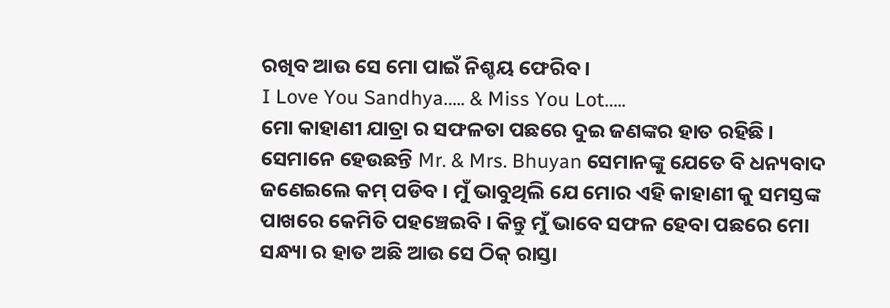ରଖିବ ଆଉ ସେ ମୋ ପାଇଁ ନିଶ୍ଚୟ ଫେରିବ ।
I Love You Sandhya….. & Miss You Lot…..
ମୋ କାହାଣୀ ଯାତ୍ରା ର ସଫଳତା ପଛରେ ଦୁଇ ଜଣଙ୍କର ହାତ ରହିଛି । ସେମାନେ ହେଉଛନ୍ତି Mr. & Mrs. Bhuyan ସେମାନଙ୍କୁ ଯେତେ ବି ଧନ୍ୟବାଦ ଜଣେଇଲେ କମ୍ ପଡିବ । ମୁଁ ଭାବୁଥିଲି ଯେ ମୋର ଏହି କାହାଣୀ କୁ ସମସ୍ତଙ୍କ ପାଖରେ କେମିତି ପହଞ୍ଚେଇବି । କିନ୍ତୁ ମୁଁ ଭାବେ ସଫଳ ହେବା ପଛରେ ମୋ ସନ୍ଧ୍ୟା ର ହାତ ଅଛି ଆଉ ସେ ଠିକ୍ ରାସ୍ତା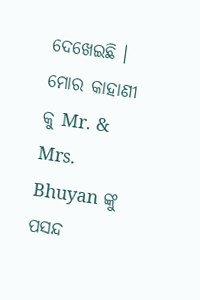ଦେଖେଇଛି । ମୋର କାହାଣୀ କୁ Mr. & Mrs. Bhuyan ଙ୍କୁ ପସନ୍ଦ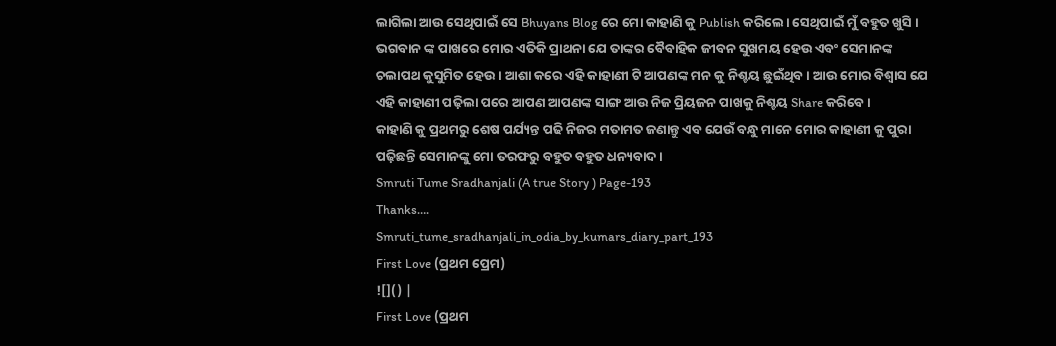ଲାଗିଲା ଆଉ ସେଥିପାଇଁ ସେ Bhuyans Blog ରେ ମୋ କାହାଣି କୁ Publish କରିଲେ। ସେଥିପାଇଁ ମୁଁ ବହୁତ ଖୁସି । ଭଗବାନ ଙ୍କ ପାଖରେ ମୋର ଏତିକି ପ୍ରାଥନା ଯେ ତାଙ୍କର ବୈବାହିକ ଜୀବନ ସୁଖମୟ ହେଉ ଏବଂ ସେମାନଙ୍କ ଚଲାପଥ କୁସୁମିତ ହେଉ । ଆଶା କରେ ଏହି କାହାଣୀ ଟି ଆପଣଙ୍କ ମନ କୁ ନିଶ୍ଚୟ ଛୁଇଁଥିବ । ଆଉ ମୋର ବିଶ୍ୱାସ ଯେ ଏହି କାହାଣୀ ପଢ଼ିଲା ପରେ ଆପଣ ଆପଣଙ୍କ ସାଙ୍ଗ ଆଉ ନିଜ ପ୍ରିୟଜନ ପାଖକୁ ନିଶ୍ଚୟ Share କରିବେ ।
କାହାଣି କୁ ପ୍ରଥମରୁ ଶେଷ ପର୍ଯ୍ୟନ୍ତ ପଢି ନିଜର ମତାମତ ଜଣାନ୍ତୁ ଏବ ଯେଉଁ ବନ୍ଧୁ ମାନେ ମୋର କାହାଣୀ କୁ ପୁରା ପଢ଼ିଛନ୍ତି ସେମାନଙ୍କୁ ମୋ ତରଫରୁ ବହୁତ ବହୁତ ଧନ୍ୟବାଦ ।
Smruti Tume Sradhanjali (A true Story ) Page-193
Thanks….
Smruti_tume_sradhanjali_in_odia_by_kumars_diary_part_193
First Love (ପ୍ରଥମ ପ୍ରେମ)
![]() |
First Love (ପ୍ରଥମ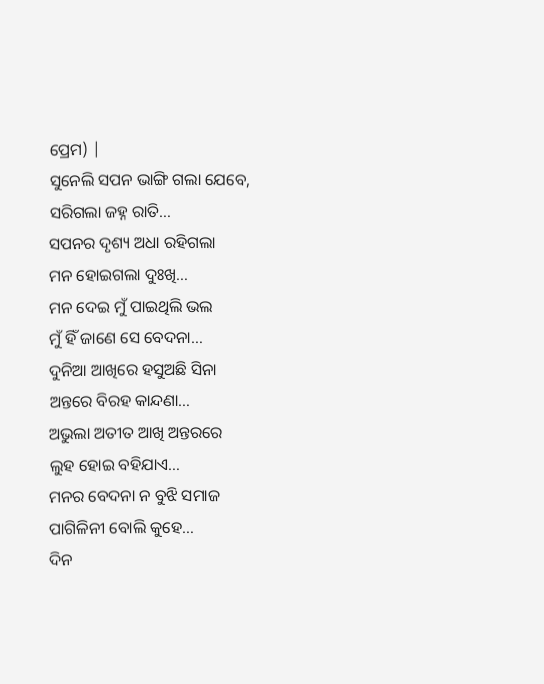ପ୍ରେମ) |
ସୁନେଲି ସପନ ଭାଙ୍ଗି ଗଲା ଯେବେ,
ସରିଗଲା ଜହ୍ନ ରାତି…
ସପନର ଦୃଶ୍ୟ ଅଧା ରହିଗଲା
ମନ ହୋଇଗଲା ଦୁଃଖି…
ମନ ଦେଇ ମୁଁ ପାଇଥିଲି ଭଲ
ମୁଁ ହିଁ ଜାଣେ ସେ ବେଦନା…
ଦୁନିଆ ଆଖିରେ ହସୁଅଛି ସିନା
ଅନ୍ତରେ ବିରହ କାନ୍ଦଣା…
ଅଭୁଲା ଅତୀତ ଆଖି ଅନ୍ତରରେ
ଲୁହ ହୋଇ ବହିଯାଏ…
ମନର ବେଦନା ନ ବୁଝି ସମାଜ
ପାଗିଳିନୀ ବୋଲି କୁହେ…
ଦିନ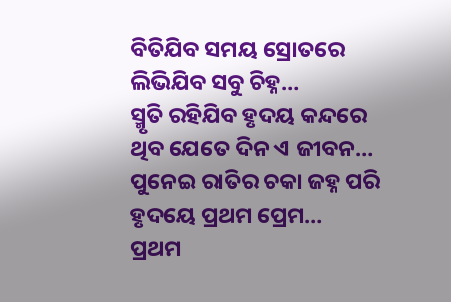ବିତିଯିବ ସମୟ ସ୍ରୋତରେ
ଲିଭିଯିବ ସବୁ ଚିହ୍ନ…
ସ୍ମୃତି ରହିଯିବ ହୃଦୟ କନ୍ଦରେ
ଥିବ ଯେତେ ଦିନ ଏ ଜୀବନ…
ପୁନେଇ ରାତିର ଚକା ଜହ୍ନ ପରି
ହୃଦୟେ ପ୍ରଥମ ପ୍ରେମ…
ପ୍ରଥମ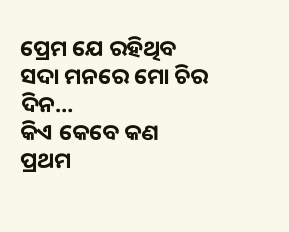ପ୍ରେମ ଯେ ରହିଥିବ
ସଦା ମନରେ ମୋ ଚିର ଦିନ…
କିଏ କେବେ କଣ ପ୍ରଥମ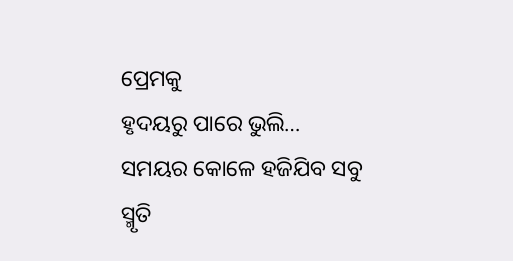ପ୍ରେମକୁ
ହୃଦୟରୁ ପାରେ ଭୁଲି…
ସମୟର କୋଳେ ହଜିଯିବ ସବୁ
ସ୍ମୃତି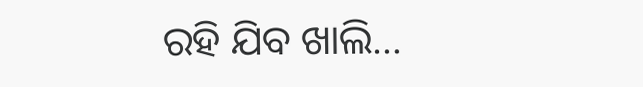ରହି ଯିବ ଖାଲି…